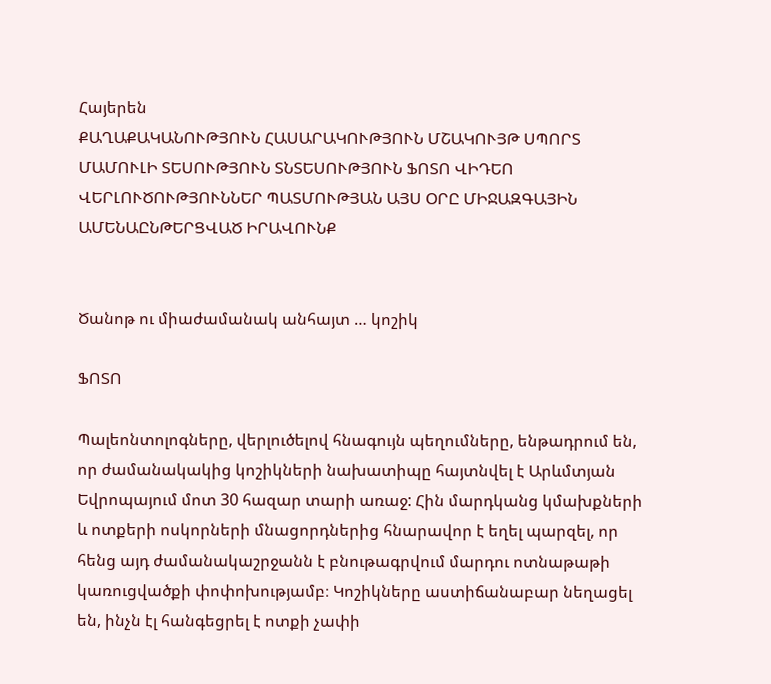Հայերեն
ՔԱՂԱՔԱԿԱՆՈՒԹՅՈՒՆ ՀԱՍԱՐԱԿՈՒԹՅՈՒՆ ՄՇԱԿՈՒՅԹ ՍՊՈՐՏ ՄԱՄՈՒԼԻ ՏԵՍՈՒԹՅՈՒՆ ՏՆՏԵՍՈՒԹՅՈՒՆ ՖՈՏՈ ՎԻԴԵՈ ՎԵՐԼՈՒԾՈՒԹՅՈՒՆՆԵՐ ՊԱՏՄՈՒԹՅԱՆ ԱՅՍ ՕՐԸ ՄԻՋԱԶԳԱՅԻՆ ԱՄԵՆԱԸՆԹԵՐՑՎԱԾ ԻՐԱՎՈՒՆՔ


Ծանոթ ու միաժամանակ անհայտ … կոշիկ

ՖՈՏՈ

Պալեոնտոլոգները, վերլուծելով հնագույն պեղումները, ենթադրում են, որ ժամանակակից կոշիկների նախատիպը հայտնվել է Արևմտյան Եվրոպայում մոտ 30 հազար տարի առաջ: Հին մարդկանց կմախքների և ոտքերի ոսկորների մնացորդներից հնարավոր է եղել պարզել, որ հենց այդ ժամանակաշրջանն է բնութագրվում մարդու ոտնաթաթի կառուցվածքի փոփոխությամբ։ Կոշիկները աստիճանաբար նեղացել են, ինչն էլ հանգեցրել է ոտքի չափի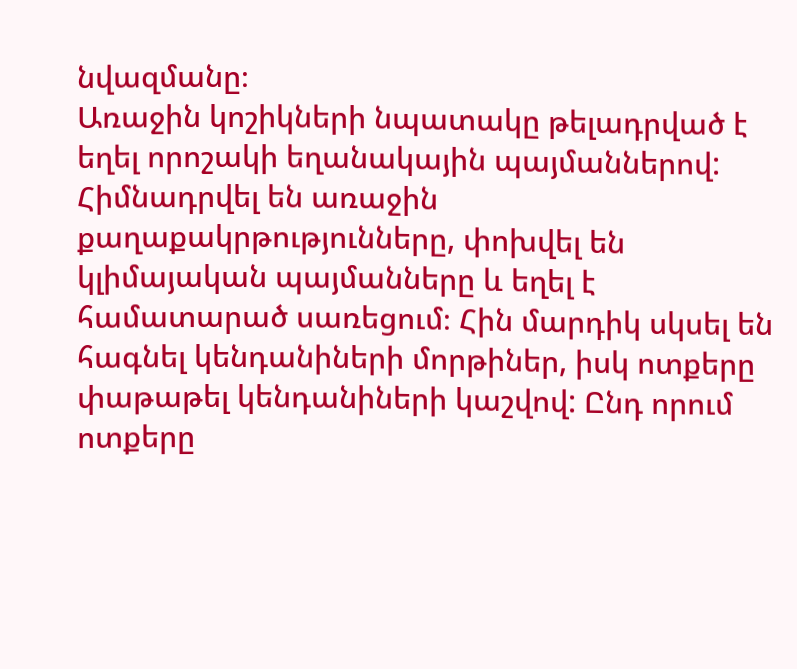նվազմանը։
Առաջին կոշիկների նպատակը թելադրված է եղել որոշակի եղանակային պայմաններով: Հիմնադրվել են առաջին քաղաքակրթությունները, փոխվել են կլիմայական պայմանները և եղել է համատարած սառեցում։ Հին մարդիկ սկսել են հագնել կենդանիների մորթիներ, իսկ ոտքերը փաթաթել կենդանիների կաշվով: Ընդ որում ոտքերը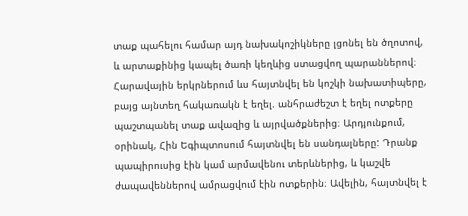տաք պահելու համար այդ նախակոշիկները լցոնել են ծղոտով, և արտաքինից կապել ծառի կեղևից ստացվող պարաններով։
Հարավային երկրներում ևս հայտնվել են կոշկի նախատիպերը, բայց այնտեղ հակառակն է եղել. անհրաժեշտ է եղել ոտքերը պաշտպանել տաք ավազից և այրվածքներից։ Արդյունքում, օրինակ, Հին Եգիպտոսում հայտնվել են սանդալները: Դրանք պապիրուսից էին կամ արմավենու տերևներից, և կաշվե ժապավեններով ամրացվում էին ոտքերին։ Ավելին, հայտնվել է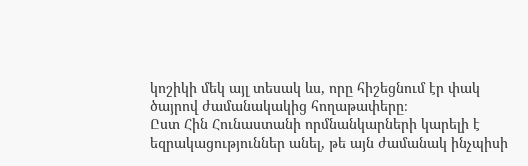կոշիկի մեկ այլ տեսակ ևս, որը հիշեցնում էր փակ ծայրով ժամանակակից հողաթափերը։
Ըստ Հին Հունաստանի որմնանկարների կարելի է եզրակացություններ անել, թե այն ժամանակ ինչպիսի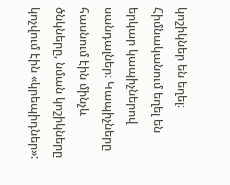կոշիկներ են եղել։ Հիմնականում եղել են երկար կապիչներով սանդալներ։ Կապիչները հասնում էին մինչև ծնկները, նման կոշիկները կոչվում էին «կրեպիդներ»: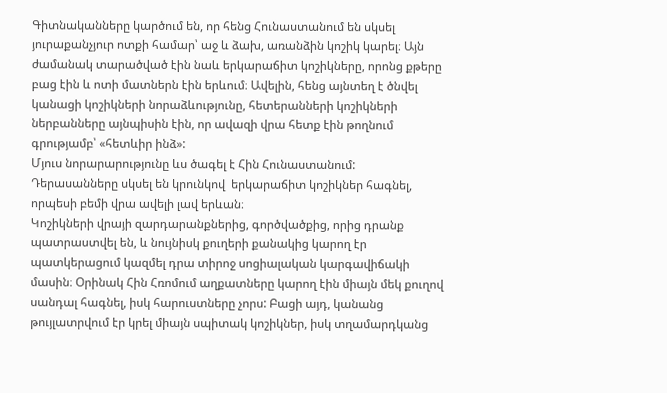Գիտնականները կարծում են, որ հենց Հունաստանում են սկսել յուրաքանչյուր ոտքի համար՝ աջ և ձախ, առանձին կոշիկ կարել։ Այն ժամանակ տարածված էին նաև երկարաճիտ կոշիկները, որոնց քթերը բաց էին և ոտի մատներն էին երևում։ Ավելին, հենց այնտեղ է ծնվել կանացի կոշիկների նորաձևությունը, հետերանների կոշիկների ներբանները այնպիսին էին, որ ավազի վրա հետք էին թողնում գրությամբ՝ «հետևիր ինձ»:
Մյուս նորարարությունը ևս ծագել է Հին Հունաստանում: Դերասանները սկսել են կրունկով  երկարաճիտ կոշիկներ հագնել, որպեսի բեմի վրա ավելի լավ երևան։
Կոշիկների վրայի զարդարանքներից, գործվածքից, որից դրանք պատրաստվել են, և նույնիսկ քուղերի քանակից կարող էր պատկերացում կազմել դրա տիրոջ սոցիալական կարգավիճակի մասին։ Օրինակ Հին Հռոմում աղքատները կարող էին միայն մեկ քուղով սանդալ հագնել, իսկ հարուստները չորս: Բացի այդ, կանանց թույլատրվում էր կրել միայն սպիտակ կոշիկներ, իսկ տղամարդկանց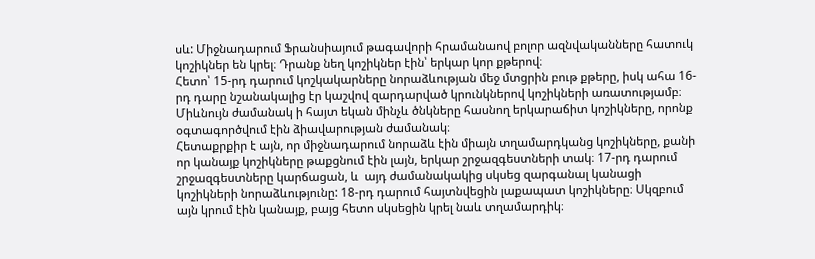սև: Միջնադարում Ֆրանսիայում թագավորի հրամանաով բոլոր ազնվականները հատուկ կոշիկներ են կրել։ Դրանք նեղ կոշիկներ էին՝ երկար կոր քթերով։
Հետո՝ 15-րդ դարում կոշկակարները նորաձևության մեջ մտցրին բութ քթերը, իսկ ահա 16-րդ դարը նշանակալից էր կաշվով զարդարված կրունկներով կոշիկների առատությամբ։ Միևնույն ժամանակ ի հայտ եկան մինչև ծնկները հասնող երկարաճիտ կոշիկները, որոնք օգտագործվում էին ձիավարության ժամանակ։
Հետաքրքիր է այն, որ միջնադարում նորաձև էին միայն տղամարդկանց կոշիկները, քանի որ կանայք կոշիկները թաքցնում էին լայն, երկար շրջազգեստների տակ։ 17-րդ դարում շրջազգեստները կարճացան, և  այդ ժամանակակից սկսեց զարգանալ կանացի կոշիկների նորաձևությունը: 18-րդ դարում հայտնվեցին լաքապատ կոշիկները։ Սկզբում այն կրում էին կանայք, բայց հետո սկսեցին կրել նաև տղամարդիկ։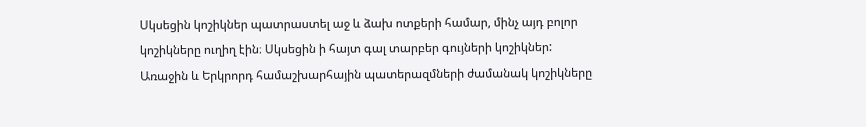Սկսեցին կոշիկներ պատրաստել աջ և ձախ ոտքերի համար, մինչ այդ բոլոր կոշիկները ուղիղ էին։ Սկսեցին ի հայտ գալ տարբեր գույների կոշիկներ:
Առաջին և Երկրորդ համաշխարհային պատերազմների ժամանակ կոշիկները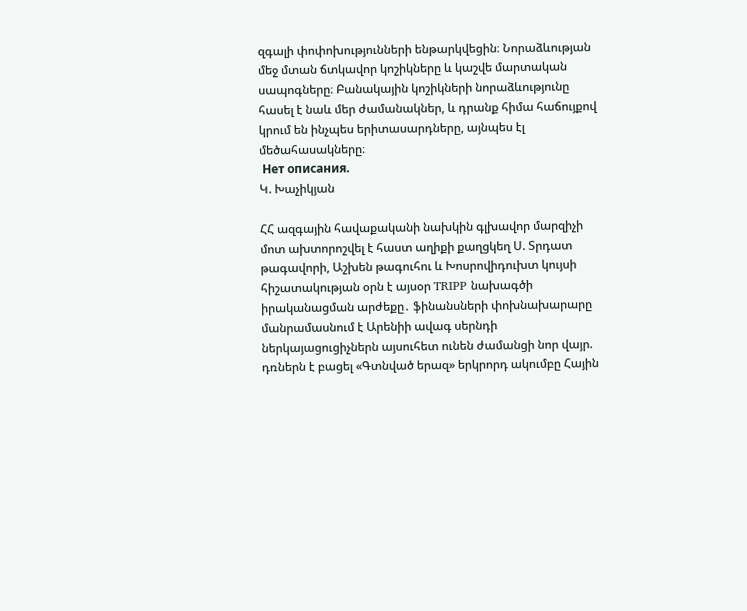զգալի փոփոխությունների ենթարկվեցին։ Նորաձևության մեջ մտան ճտկավոր կոշիկները և կաշվե մարտական սապոգները։ Բանակային կոշիկների նորաձևությունը հասել է նաև մեր ժամանակներ, և դրանք հիմա հաճույքով կրում են ինչպես երիտասարդները, այնպես էլ մեծահասակները։
 Нет описания.
Կ. Խաչիկյան

ՀՀ ազգային հավաքականի նախկին գլխավոր մարզիչի մոտ ախտորոշվել է հաստ աղիքի քաղցկեղ Ս. Տրդատ թագավորի, Աշխեն թագուհու և Խոսրովիդուխտ կույսի հիշատակության օրն է այսօր TRIPP նախագծի իրականացման արժեքը․ ֆինանսների փոխնախարարը մանրամասնում է Արենիի ավագ սերնդի ներկայացուցիչներն այսուհետ ունեն ժամանցի նոր վայր. դռներն է բացել «Գտնված երազ» երկրորդ ակումբը Հային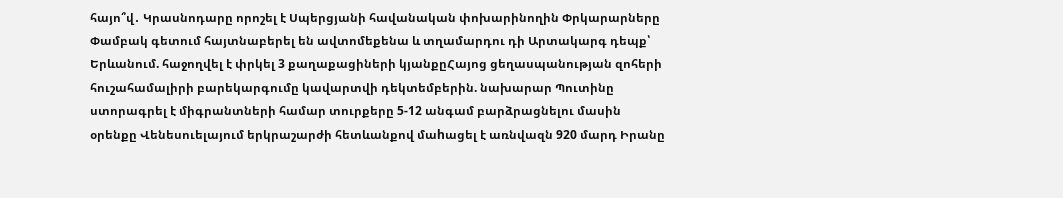հայո՞վ․ Կրասնոդարը որոշել է Սպերցյանի հավանական փոխարինողին Փրկարարները Փամբակ գետում հայտնաբերել են ավտոմեքենա և տղամարդու դի Արտակարգ դեպք՝ Երևանում. հաջողվել է փրկել 3 քաղաքացիների կյանքըՀայոց ցեղասպանության զոհերի հուշահամալիրի բարեկարգումը կավարտվի դեկտեմբերին. նախարար Պուտինը ստորագրել է միգրանտների համար տուրքերը 5-12 անգամ բարձրացնելու մասին օրենքը Վենեսուելայում երկրաշարժի հետևանքով մաhացել է առնվազն 920 մարդ Իրանը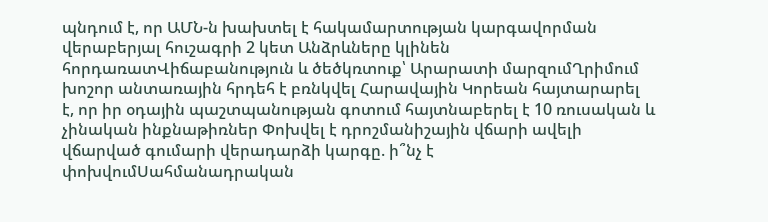պնդում է, որ ԱՄՆ-ն խախտել է հակամարտության կարգավորման վերաբերյալ հուշագրի 2 կետ Անձրևները կլինեն հորդառատՎիճաբանություն և ծեծկռտուք՝ Արարատի մարզումՂրիմում խոշոր անտառային հրդեհ է բռնկվել Հարավային Կորեան հայտարարել է, որ իր օդային պաշտպանության գոտում հայտնաբերել է 10 ռուսական և չինական ինքնաթիռներ Փոխվել է դրոշմանիշային վճարի ավելի վճարված գումարի վերադարձի կարգը. ի՞նչ է փոխվումՍահմանադրական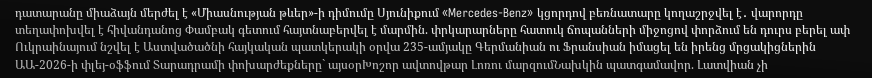դատարանը միաձայն մերժել է «Միասնության թևեր»-ի դիմումը Սյունիքում «Mercedes-Benz» կցորդով բեռնատարը կողաշրջվել է․ վարորդը տեղափոխվել է հիվանդանոց Փամբակ գետում հայտնաբերվել է մարմին. փրկարարները հատուկ ճոպանների միջոցով փորձում են դուրս բերել ափ Ուկրաինայում նշվել է Աստվածածնի հայկական պատկերակի օրվա 235-ամյակը Գերմանիան ու Ֆրանսիան իմացել են իրենց մրցակիցներին ԱԱ-2026-ի փլեյ-օֆֆում Տարադրամի փոխարժեքները` այսօրԽոշոր ավտովթար Լոռու մարզումՆախկին պատգամավոր. Լատվիան չի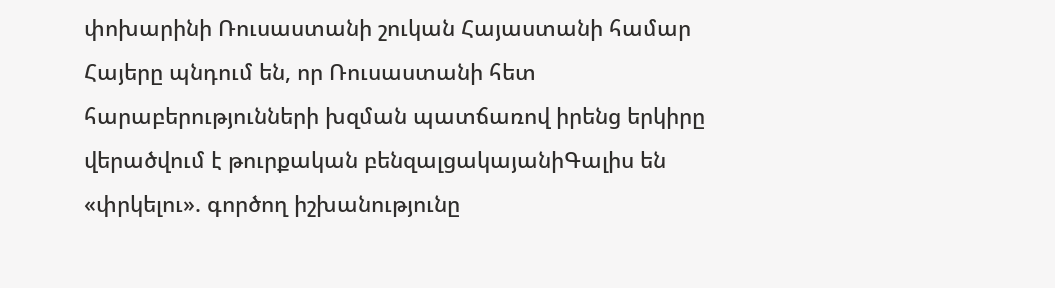փոխարինի Ռուսաստանի շուկան Հայաստանի համար Հայերը պնդում են, որ Ռուսաստանի հետ հարաբերությունների խզման պատճառով իրենց երկիրը վերածվում է թուրքական բենզալցակայանիԳալիս են «փրկելու». գործող իշխանությունը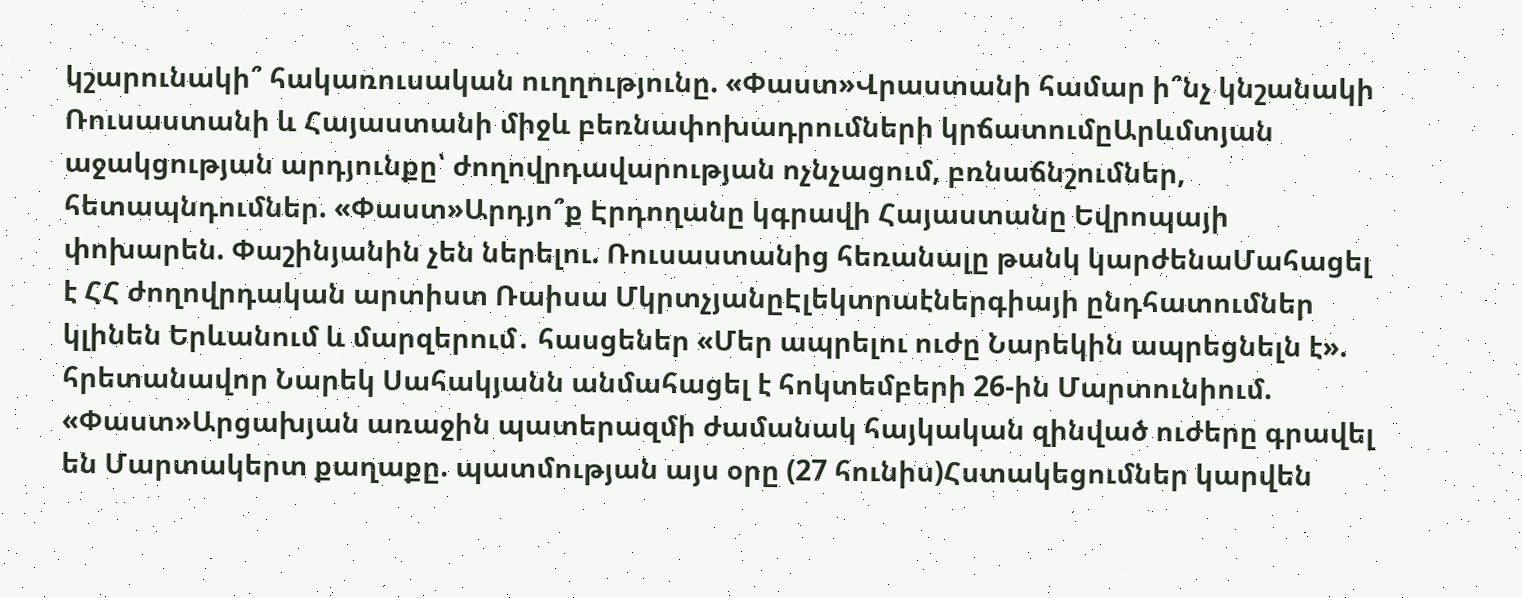կշարունակի՞ հակառուսական ուղղությունը. «Փաստ»Վրաստանի համար ի՞նչ կնշանակի Ռուսաստանի և Հայաստանի միջև բեռնափոխադրումների կրճատումըԱրևմտյան աջակցության արդյունքը՝ ժողովրդավարության ոչնչացում, բռնաճնշումներ, հետապնդումներ. «Փաստ»Արդյո՞ք Էրդողանը կգրավի Հայաստանը Եվրոպայի փոխարեն. Փաշինյանին չեն ներելու. Ռուսաստանից հեռանալը թանկ կարժենաՄահացել է ՀՀ ժողովրդական արտիստ Ռաիսա ՄկրտչյանըԷլեկտրաէներգիայի ընդհատումներ կլինեն Երևանում և մարզերում․ հասցեներ «Մեր ապրելու ուժը Նարեկին ապրեցնելն է». հրետանավոր Նարեկ Սահակյանն անմահացել է հոկտեմբերի 26-ին Մարտունիում. «Փաստ»Արցախյան առաջին պատերազմի ժամանակ հայկական զինված ուժերը գրավել են Մարտակերտ քաղաքը. պատմության այս օրը (27 հունիս)Հստակեցումներ կարվեն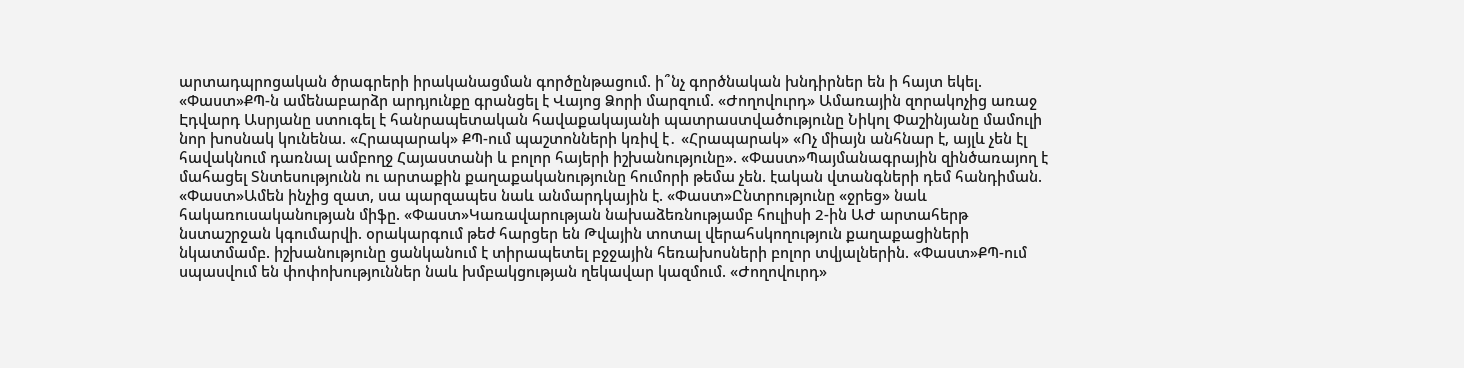արտադպրոցական ծրագրերի իրականացման գործընթացում. ի՞նչ գործնական խնդիրներ են ի հայտ եկել. «Փաստ»ՔՊ-ն ամենաբարձր արդյունքը գրանցել է Վայոց Ձորի մարզում. «Ժողովուրդ» Ամառային զորակոչից առաջ Էդվարդ Ասրյանը ստուգել է հանրապետական հավաքակայանի պատրաստվածությունը Նիկոլ Փաշինյանը մամուլի նոր խոսնակ կունենա. «Հրապարակ» ՔՊ-ում պաշտոնների կռիվ է․ «Հրապարակ» «Ոչ միայն անհնար է, այլև չեն էլ հավակնում դառնալ ամբողջ Հայաստանի և բոլոր հայերի իշխանությունը». «Փաստ»Պայմանագրային զինծառայող է մահացել Տնտեսությունն ու արտաքին քաղաքականությունը հումորի թեմա չեն. էական վտանգների դեմ հանդիման. «Փաստ»Ամեն ինչից զատ, սա պարզապես նաև անմարդկային է. «Փաստ»Ընտրությունը «ջրեց» նաև հակառուսականության միֆը. «Փաստ»Կառավարության նախաձեռնությամբ հուլիսի 2-ին ԱԺ արտահերթ նստաշրջան կգումարվի. օրակարգում թեժ հարցեր են Թվային տոտալ վերահսկողություն քաղաքացիների նկատմամբ. իշխանությունը ցանկանում է տիրապետել բջջային հեռախոսների բոլոր տվյալներին. «Փաստ»ՔՊ-ում սպասվում են փոփոխություններ նաև խմբակցության ղեկավար կազմում. «Ժողովուրդ»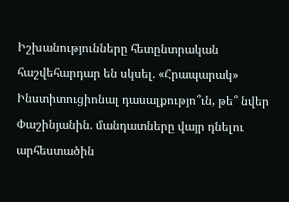Իշխանությունները հետընտրական հաշվեհարդար են սկսել. «Հրապարակ» Ինստիտուցիոնալ դասալքությո՞ւն, թե՞ նվեր Փաշինյանին. մանդատները վայր դնելու արհեստածին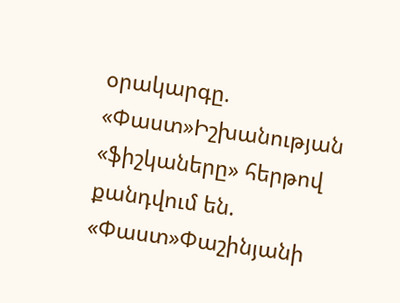օրակարգը. «Փաստ»Իշխանության «ֆիշկաները» հերթով քանդվում են. «Փաստ»Փաշինյանի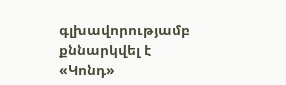գլխավորությամբ քննարկվել է «Կոնդ»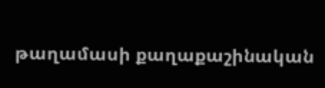թաղամասի քաղաքաշինական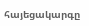հայեցակարգը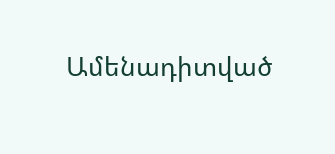Ամենադիտված